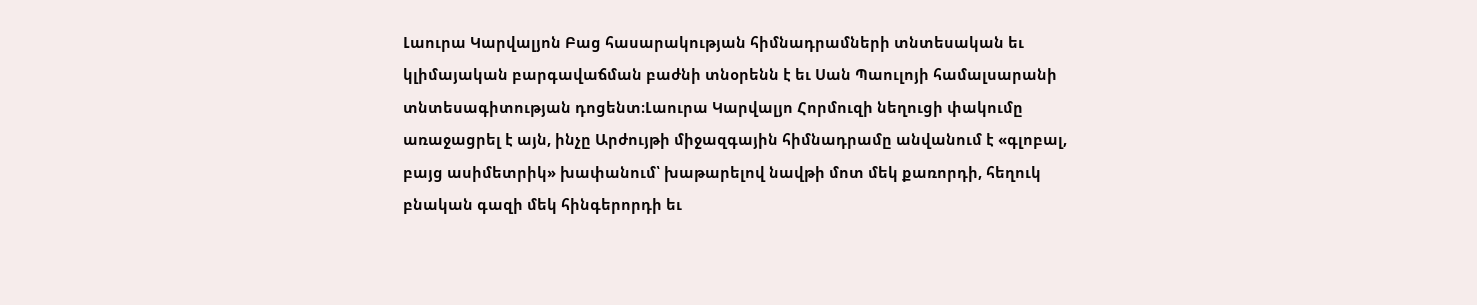Լաուրա Կարվալյոն Բաց հասարակության հիմնադրամների տնտեսական եւ կլիմայական բարգավաճման բաժնի տնօրենն է եւ Սան Պաուլոյի համալսարանի տնտեսագիտության դոցենտ։Լաուրա Կարվալյո Հորմուզի նեղուցի փակումը առաջացրել է այն, ինչը Արժույթի միջազգային հիմնադրամը անվանում է «գլոբալ, բայց ասիմետրիկ» խափանում՝ խաթարելով նավթի մոտ մեկ քառորդի, հեղուկ բնական գազի մեկ հինգերորդի եւ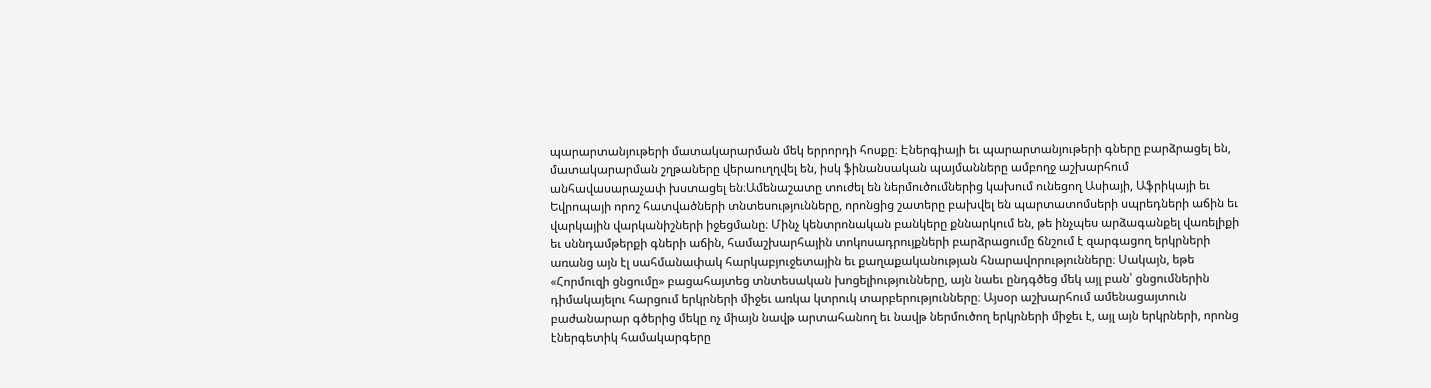պարարտանյութերի մատակարարման մեկ երրորդի հոսքը։ Էներգիայի եւ պարարտանյութերի գները բարձրացել են, մատակարարման շղթաները վերաուղղվել են, իսկ ֆինանսական պայմանները ամբողջ աշխարհում անհավասարաչափ խստացել են։Ամենաշատը տուժել են ներմուծումներից կախում ունեցող Ասիայի, Աֆրիկայի եւ Եվրոպայի որոշ հատվածների տնտեսությունները, որոնցից շատերը բախվել են պարտատոմսերի սպրեդների աճին եւ վարկային վարկանիշների իջեցմանը։ Մինչ կենտրոնական բանկերը քննարկում են, թե ինչպես արձագանքել վառելիքի եւ սննդամթերքի գների աճին, համաշխարհային տոկոսադրույքների բարձրացումը ճնշում է զարգացող երկրների առանց այն էլ սահմանափակ հարկաբյուջետային եւ քաղաքականության հնարավորությունները։ Սակայն, եթե «Հորմուզի ցնցումը» բացահայտեց տնտեսական խոցելիությունները, այն նաեւ ընդգծեց մեկ այլ բան՝ ցնցումներին դիմակայելու հարցում երկրների միջեւ առկա կտրուկ տարբերությունները։ Այսօր աշխարհում ամենացայտուն բաժանարար գծերից մեկը ոչ միայն նավթ արտահանող եւ նավթ ներմուծող երկրների միջեւ է, այլ այն երկրների, որոնց էներգետիկ համակարգերը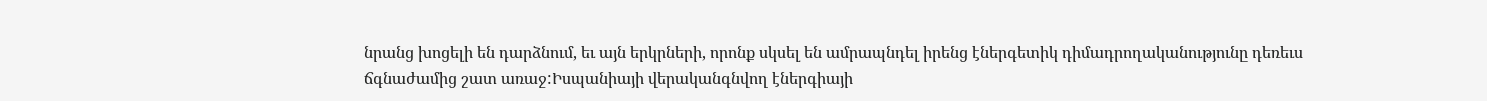նրանց խոցելի են դարձնում, եւ այն երկրների, որոնք սկսել են ամրապնդել իրենց էներգետիկ դիմադրողականությունը դեռեւս ճգնաժամից շատ առաջ:Իսպանիայի վերականգնվող էներգիայի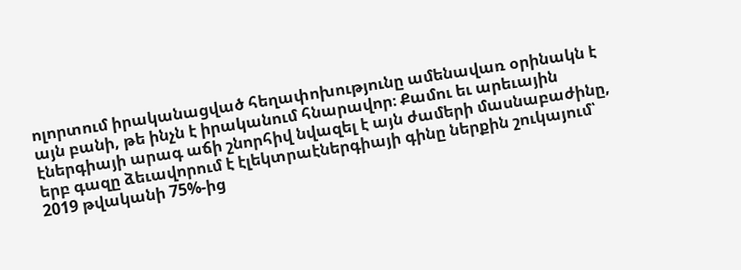ոլորտում իրականացված հեղափոխությունը ամենավառ օրինակն է այն բանի, թե ինչն է իրականում հնարավոր։ Քամու եւ արեւային էներգիայի արագ աճի շնորհիվ նվազել է այն ժամերի մասնաբաժինը, երբ գազը ձեւավորում է էլեկտրաէներգիայի գինը ներքին շուկայում՝ 2019 թվականի 75%-ից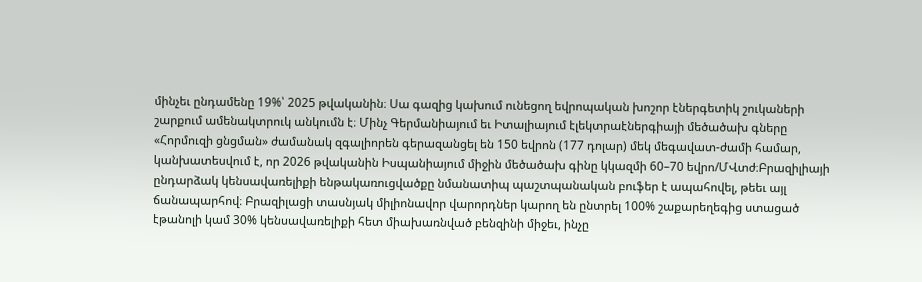մինչեւ ընդամենը 19%՝ 2025 թվականին։ Սա գազից կախում ունեցող եվրոպական խոշոր էներգետիկ շուկաների շարքում ամենակտրուկ անկումն է։ Մինչ Գերմանիայում եւ Իտալիայում էլեկտրաէներգիայի մեծածախ գները «Հորմուզի ցնցման» ժամանակ զգալիորեն գերազանցել են 150 եվրոն (177 դոլար) մեկ մեգավատ-ժամի համար, կանխատեսվում է, որ 2026 թվականին Իսպանիայում միջին մեծածախ գինը կկազմի 60–70 եվրո/ՄՎտժ։Բրազիլիայի ընդարձակ կենսավառելիքի ենթակառուցվածքը նմանատիպ պաշտպանական բուֆեր է ապահովել, թեեւ այլ ճանապարհով։ Բրազիլացի տասնյակ միլիոնավոր վարորդներ կարող են ընտրել 100% շաքարեղեգից ստացած էթանոլի կամ 30% կենսավառելիքի հետ միախառնված բենզինի միջեւ, ինչը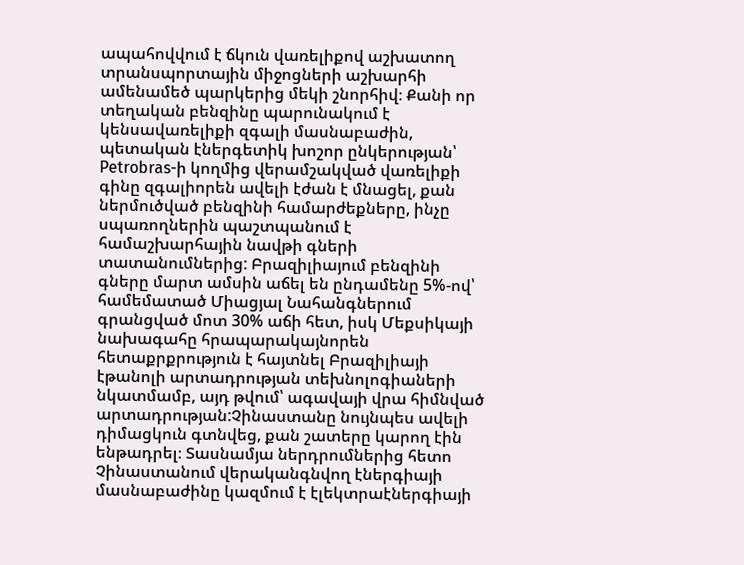ապահովվում է ճկուն վառելիքով աշխատող տրանսպորտային միջոցների աշխարհի ամենամեծ պարկերից մեկի շնորհիվ։ Քանի որ տեղական բենզինը պարունակում է կենսավառելիքի զգալի մասնաբաժին, պետական էներգետիկ խոշոր ընկերության՝ Petrobras-ի կողմից վերամշակված վառելիքի գինը զգալիորեն ավելի էժան է մնացել, քան ներմուծված բենզինի համարժեքները, ինչը սպառողներին պաշտպանում է համաշխարհային նավթի գների տատանումներից: Բրազիլիայում բենզինի գները մարտ ամսին աճել են ընդամենը 5%-ով՝ համեմատած Միացյալ Նահանգներում գրանցված մոտ 30% աճի հետ, իսկ Մեքսիկայի նախագահը հրապարակայնորեն հետաքրքրություն է հայտնել Բրազիլիայի էթանոլի արտադրության տեխնոլոգիաների նկատմամբ, այդ թվում՝ ագավայի վրա հիմնված արտադրության:Չինաստանը նույնպես ավելի դիմացկուն գտնվեց, քան շատերը կարող էին ենթադրել։ Տասնամյա ներդրումներից հետո Չինաստանում վերականգնվող էներգիայի մասնաբաժինը կազմում է էլեկտրաէներգիայի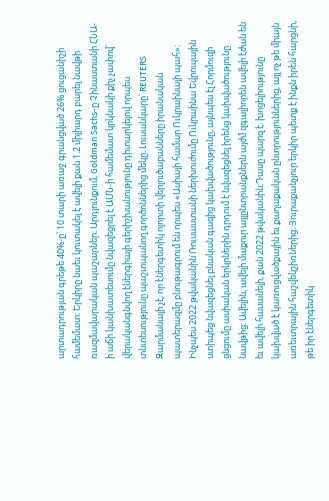արտադրության գրեթե 40%-ը՝ 10 տարի առաջ գրանցված 26% ցուցանիշի համեմատ։ Երկիրը նաեւ կուտակել է ավելի քան 1.2 միլիարդ բարել նավթի ռազմավարական պաշարներ։ Արդյունքում, Goldman Sachs-ը Չինաստանի ՀՆԱ-ի աճի կանխատեսումը նվազեցրել է ԱՄՆ-ի համեմատ կրկնակի քիչ չափով՝ վերականգնվող էներգիայի գերիշխանությունը դիտարկելով որպես տնտեսությունը պաշտպանող գործոններից մեկը։ Լուսանկարը՝ REUTERS Զարմանալի չէ, որ էներգետիկ ոլորտի վերլուծաբանները իրանական պատերազմը բնութագրում են որպես «Ասիայի համար Ուկրաինայի պահ»։ Ինչպես 2022 թվականին Ռուսաստանի ներխուժումը Ուկրաինա Եվրոպային ստիպեց նվազեցնել բնական գազից կախվածությունը, այնպես էլ Հորմուզի ցնցումը ասիական երկրներին դրդում է նվազեցնել իրենց կախվածությունը նավթից։ Ավելին, ավելի մաքուր այլընտրանքներն այժմ զգալիորեն ավելի էժան են եւ ավելի հասանելի, քան 2022 թվականին։Դասը պարզ է. խոցելիությունը կախված է կառուցվածքային եւ քաղաքական ընտրություններից, այլ ոչ թե միայն առեւտրային հաշվեկշիռներից։ Յուրաքանչյուր երկիր պետք է ինքն իրեն հարցնի, թե իր էներգետիկ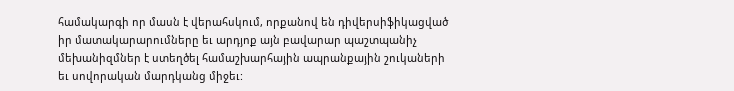համակարգի որ մասն է վերահսկում, որքանով են դիվերսիֆիկացված իր մատակարարումները եւ արդյոք այն բավարար պաշտպանիչ մեխանիզմներ է ստեղծել համաշխարհային ապրանքային շուկաների եւ սովորական մարդկանց միջեւ: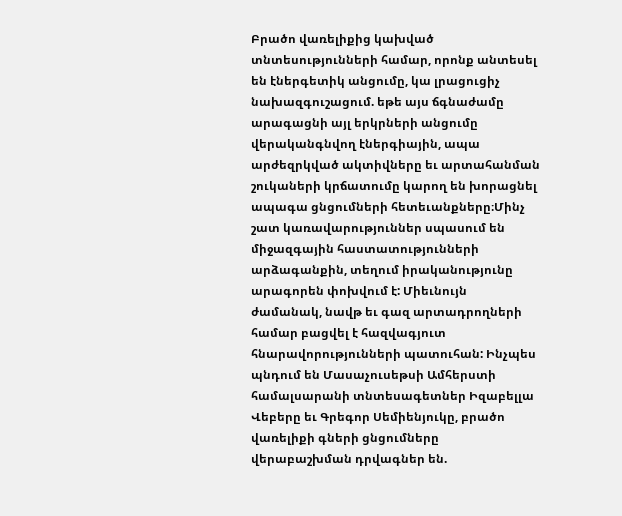Բրածո վառելիքից կախված տնտեսությունների համար, որոնք անտեսել են էներգետիկ անցումը, կա լրացուցիչ նախազգուշացում. եթե այս ճգնաժամը արագացնի այլ երկրների անցումը վերականգնվող էներգիային, ապա արժեզրկված ակտիվները եւ արտահանման շուկաների կրճատումը կարող են խորացնել ապագա ցնցումների հետեւանքները։Մինչ շատ կառավարություններ սպասում են միջազգային հաստատությունների արձագանքին, տեղում իրականությունը արագորեն փոխվում է: Միեւնույն ժամանակ, նավթ եւ գազ արտադրողների համար բացվել է հազվագյուտ հնարավորությունների պատուհան: Ինչպես պնդում են Մասաչուսեթսի Ամհերստի համալսարանի տնտեսագետներ Իզաբելլա Վեբերը եւ Գրեգոր Սեմիենյուկը, բրածո վառելիքի գների ցնցումները վերաբաշխման դրվագներ են.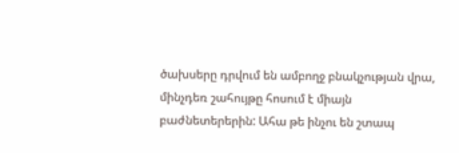ծախսերը դրվում են ամբողջ բնակչության վրա, մինչդեռ շահույթը հոսում է միայն բաժնետերերին: Ահա թե ինչու են շտապ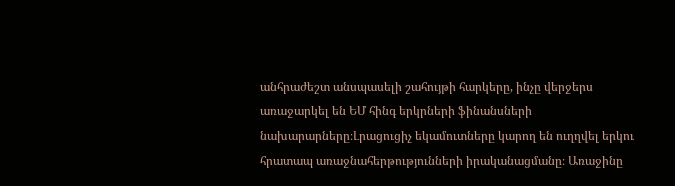անհրաժեշտ անսպասելի շահույթի հարկերը, ինչը վերջերս առաջարկել են ԵՄ հինգ երկրների ֆինանսների նախարարները։Լրացուցիչ եկամուտները կարող են ուղղվել երկու հրատապ առաջնահերթությունների իրականացմանը։ Առաջինը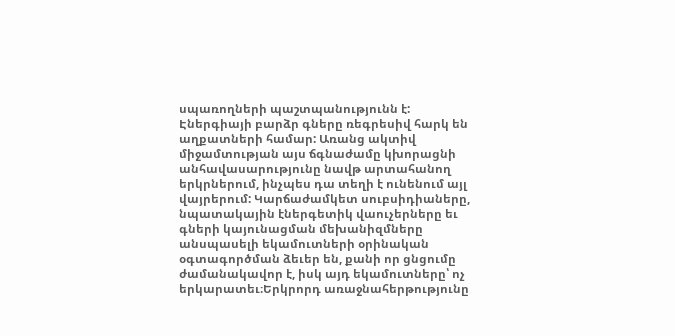սպառողների պաշտպանությունն է: Էներգիայի բարձր գները ռեգրեսիվ հարկ են աղքատների համար: Առանց ակտիվ միջամտության այս ճգնաժամը կխորացնի անհավասարությունը նավթ արտահանող երկրներում, ինչպես դա տեղի է ունենում այլ վայրերում: Կարճաժամկետ սուբսիդիաները, նպատակային էներգետիկ վաուչերները եւ գների կայունացման մեխանիզմները անսպասելի եկամուտների օրինական օգտագործման ձեւեր են, քանի որ ցնցումը ժամանակավոր է, իսկ այդ եկամուտները՝ ոչ երկարատեւ։Երկրորդ առաջնահերթությունը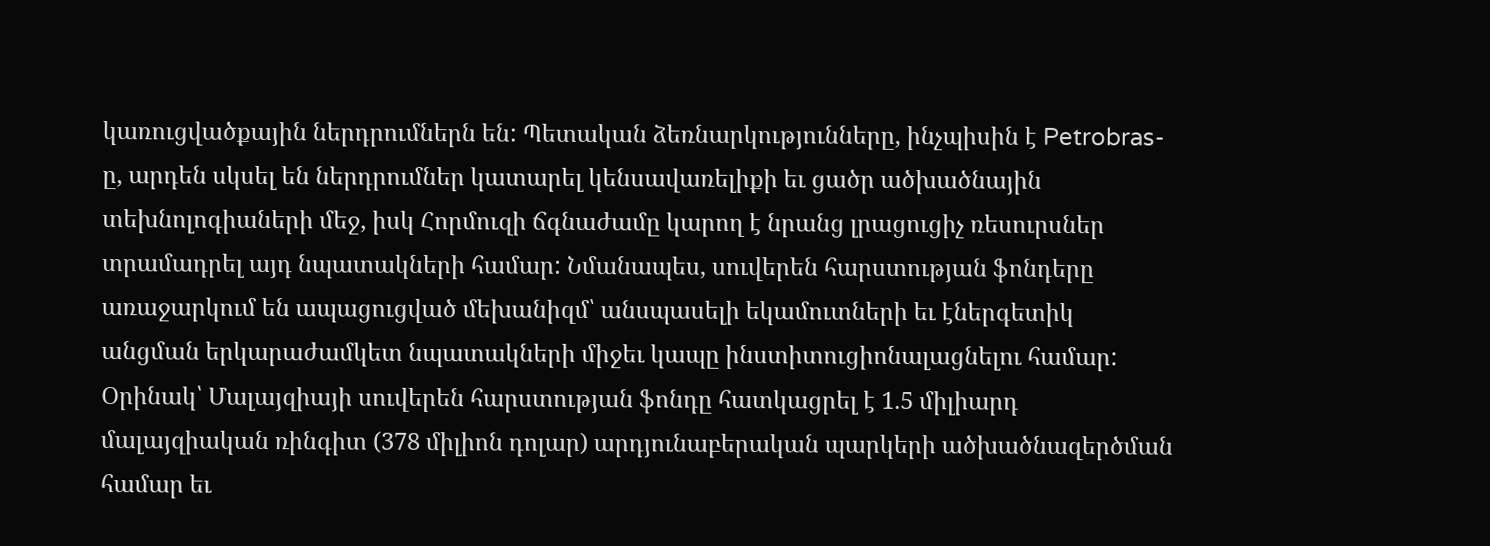կառուցվածքային ներդրումներն են: Պետական ձեռնարկությունները, ինչպիսին է Petrobras-ը, արդեն սկսել են ներդրումներ կատարել կենսավառելիքի եւ ցածր ածխածնային տեխնոլոգիաների մեջ, իսկ Հորմուզի ճգնաժամը կարող է նրանց լրացուցիչ ռեսուրսներ տրամադրել այդ նպատակների համար: Նմանապես, սուվերեն հարստության ֆոնդերը առաջարկում են ապացուցված մեխանիզմ՝ անսպասելի եկամուտների եւ էներգետիկ անցման երկարաժամկետ նպատակների միջեւ կապը ինստիտուցիոնալացնելու համար: Օրինակ՝ Մալայզիայի սուվերեն հարստության ֆոնդը հատկացրել է 1.5 միլիարդ մալայզիական ռինգիտ (378 միլիոն դոլար) արդյունաբերական պարկերի ածխածնազերծման համար եւ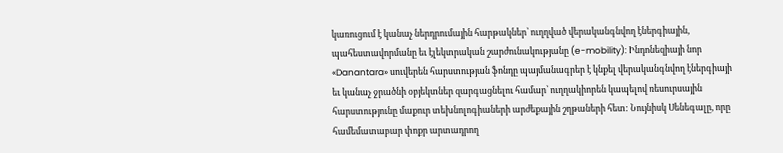կառուցում է կանաչ ներդրումային հարթակներ՝ ուղղված վերականգնվող էներգիային, պահեստավորմանը եւ էլեկտրական շարժունակությանը (e-mobility): Ինդոնեզիայի նոր «Danantara» սուվերեն հարստության ֆոնդը պայմանագրեր է կնքել վերականգնվող էներգիայի եւ կանաչ ջրածնի օբյեկտներ զարգացնելու համար՝ ուղղակիորեն կապելով ռեսուրսային հարստությունը մաքուր տեխնոլոգիաների արժեքային շղթաների հետ: Նույնիսկ Սենեգալը, որը համեմատաբար փոքր արտադրող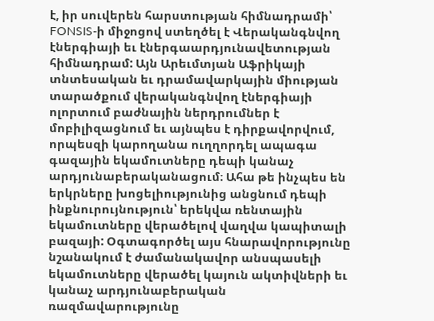է, իր սուվերեն հարստության հիմնադրամի՝ FONSIS-ի միջոցով ստեղծել է Վերականգնվող էներգիայի եւ էներգաարդյունավետության հիմնադրամ: Այն Արեւմտյան Աֆրիկայի տնտեսական եւ դրամավարկային միության տարածքում վերականգնվող էներգիայի ոլորտում բաժնային ներդրումներ է մոբիլիզացնում եւ այնպես է դիրքավորվում, որպեսզի կարողանա ուղղորդել ապագա գազային եկամուտները դեպի կանաչ արդյունաբերականացում։ Ահա թե ինչպես են երկրները խոցելիությունից անցնում դեպի ինքնուրույնություն՝ երեկվա ռենտային եկամուտները վերածելով վաղվա կապիտալի բազայի: Օգտագործել այս հնարավորությունը նշանակում է ժամանակավոր անսպասելի եկամուտները վերածել կայուն ակտիվների եւ կանաչ արդյունաբերական ռազմավարությունը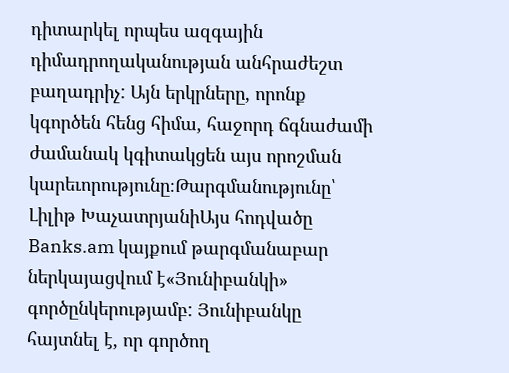դիտարկել որպես ազգային դիմադրողականության անհրաժեշտ բաղադրիչ: Այն երկրները, որոնք կգործեն հենց հիմա, հաջորդ ճգնաժամի ժամանակ կգիտակցեն այս որոշման կարեւորությունը։Թարգմանությունը՝ Լիլիթ ԽաչատրյանիԱյս հոդվածը Banks.am կայքում թարգմանաբար ներկայացվում է«Յունիբանկի» գործընկերությամբ: Յունիբանկը հայտնել է, որ գործող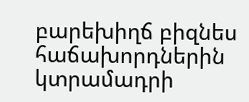բարեխիղճ բիզնես հաճախորդներին կտրամադրի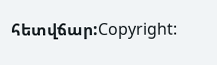հետվճար:Copyright: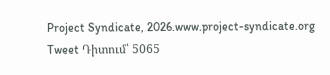Project Syndicate, 2026.www.project-syndicate.org Tweet Դիտում՝ 5065